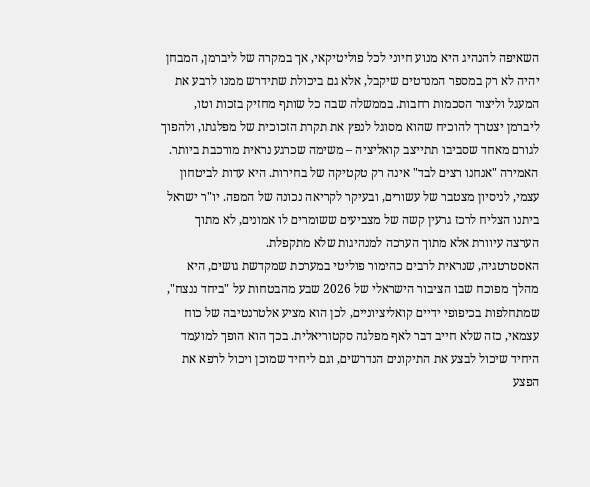השאיפה להנהיג היא מנוע חיוני לכל פוליטיקאי, אך במקרה של ליברמן, המבחן יהיה לא רק במספר המנדטים שיקבל, אלא גם ביכולת שתידרש ממנו לרבע את המעגל וליצור הסכמות רחבות. בממשלה שבה כל שותף מחזיק בזכות וטו, ליברמן יצטרך להוכיח שהוא מסוגל לנפץ את תקרת הזכוכית של מפלגתו, ולהפוך לגורם מאחד שסביבו תתייצב קואליציה – משימה שכרגע נראית מורכבת ביותר.
האמירה "אנחנו רצים לבד" אינה רק טקטיקה של בחירות. היא עדות לביטחון עצמי, לניסיון מצטבר של עשורים, ובעיקר לקריאה נכונה של המפה. יו"ר ישראל ביתנו הצליח לרכז גרעין קשה של מצביעים ששומרים לו אמונים, לא מתוך הערצה עיוורת אלא מתוך הערכה למנהיגות שלא מתקפלת.
האסטרטגיה, שנראית לרבים כהימור פוליטי במערכת שמקדשת גושים, היא מהלך מפוכח שבו הציבור הישראלי של 2026 שבע מהבטחות על "ביחד ננצח", שמתחלפות בכיפופי ידיים קואליציוניים, לכן הוא מציע אלטרנטיבה של כוח עצמאי, כזה שלא חייב דבר לאף מפלגה סקטוריאלית. בכך הוא הופך למועמד היחיד שיכול לבצע את התיקונים הנדרשים, וגם ליחיד שמוכן ויכול לרפא את הפצע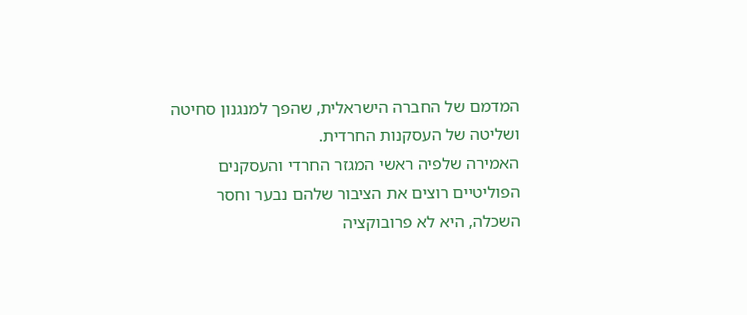המדמם של החברה הישראלית, שהפך למנגנון סחיטה ושליטה של העסקנות החרדית.
האמירה שלפיה ראשי המגזר החרדי והעסקנים הפוליטיים רוצים את הציבור שלהם נבער וחסר השכלה, היא לא פרובוקציה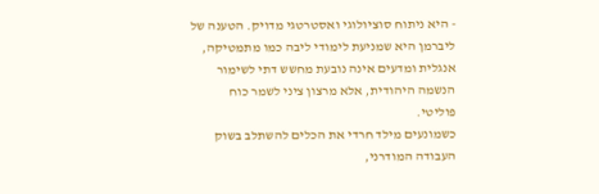- היא ניתוח סוציולוגי ואסטרטגי מדויק. הטענה של ליברמן היא שמניעת לימודי ליבה כמו מתמטיקה, אנגלית ומדעים אינה נובעת מחשש דתי לשימור הנשמה היהודית, אלא מרצון ציני לשמר כוח פוליטי.
כשמונעים מילד חרדי את הכלים להשתלב בשוק העבודה המודרני,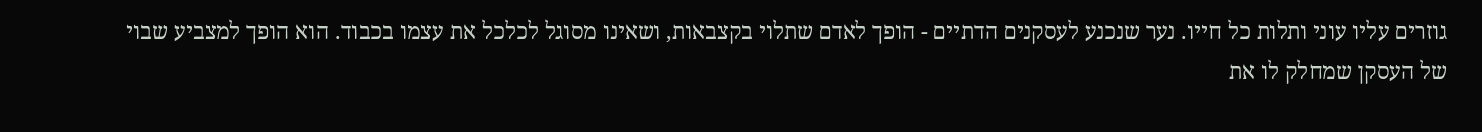גוזרים עליו עוני ותלות כל חייו. נער שנכנע לעסקנים הדתיים - הופך לאדם שתלוי בקצבאות, ושאינו מסוגל לכלכל את עצמו בכבוד. הוא הופך למצביע שבוי של העסקן שמחלק לו את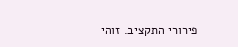פירורי התקציב. זוהי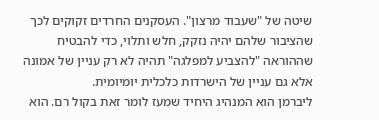שיטה של "שעבוד מרצון". העסקנים החרדים זקוקים לכך שהציבור שלהם יהיה נזקק, חלש ותלוי, כדי להבטיח שההוראה "להצביע למפלגה" תהיה לא רק עניין של אמונה אלא גם עניין של הישרדות כלכלית יומיומית.
ליברמן הוא המנהיג היחיד שמעז לומר זאת בקול רם. הוא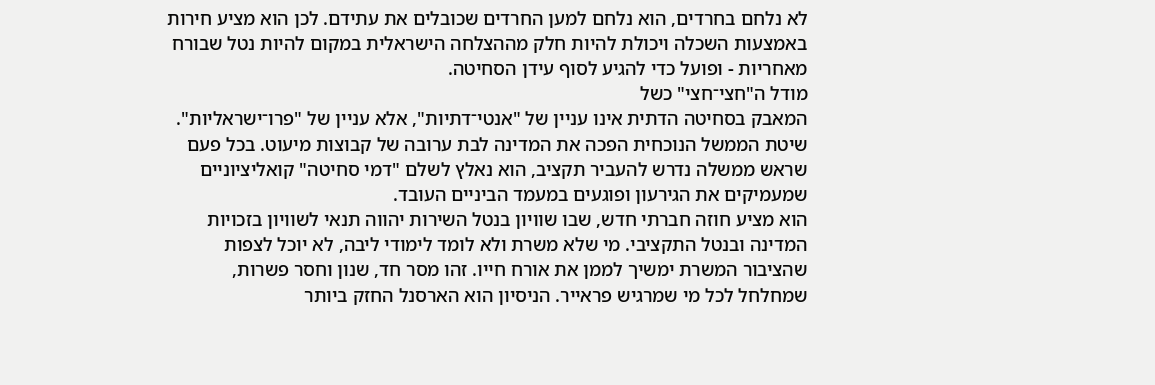לא נלחם בחרדים, הוא נלחם למען החרדים שכובלים את עתידם. לכן הוא מציע חירות באמצעות השכלה ויכולת להיות חלק מההצלחה הישראלית במקום להיות נטל שבורח מאחריות - ופועל כדי להגיע לסוף עידן הסחיטה.
מודל ה"חצי־חצי" כשל
המאבק בסחיטה הדתית אינו עניין של "אנטי־דתיות", אלא עניין של "פרו־ישראליות". שיטת הממשל הנוכחית הפכה את המדינה לבת ערובה של קבוצות מיעוט. בכל פעם שראש ממשלה נדרש להעביר תקציב, הוא נאלץ לשלם "דמי סחיטה" קואליציוניים שמעמיקים את הגירעון ופוגעים במעמד הביניים העובד.
הוא מציע חוזה חברתי חדש, שבו שוויון בנטל השירות יהווה תנאי לשוויון בזכויות המדינה ובנטל התקציבי. מי שלא משרת ולא לומד לימודי ליבה, לא יוכל לצפות שהציבור המשרת ימשיך לממן את אורח חייו. זהו מסר חד, שנון וחסר פשרות, שמחלחל לכל מי שמרגיש פראייר. הניסיון הוא הארסנל החזק ביותר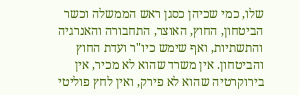שלו, כמי שכיהן כסגן ראש הממשלה וכשר הביטחון, החוץ, האוצר, התחבורה והאנרגיה והתשתיות, ואף שימש כיו"ר ועדת החוץ והביטחון. אין משרד שהוא לא מכיר, אין בירוקרטיה שהוא לא פירק, ואין לחץ פוליטי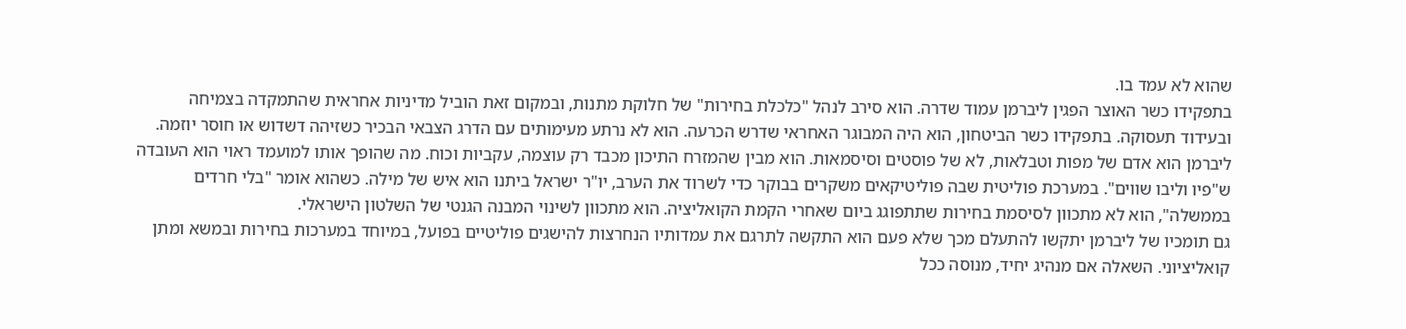שהוא לא עמד בו.
בתפקידו כשר האוצר הפגין ליברמן עמוד שדרה. הוא סירב לנהל "כלכלת בחירות" של חלוקת מתנות, ובמקום זאת הוביל מדיניות אחראית שהתמקדה בצמיחה ובעידוד תעסוקה. בתפקידו כשר הביטחון, הוא היה המבוגר האחראי שדרש הכרעה. הוא לא נרתע מעימותים עם הדרג הצבאי הבכיר כשזיהה דשדוש או חוסר יוזמה.
ליברמן הוא אדם של מפות וטבלאות, לא של פוסטים וסיסמאות. הוא מבין שהמזרח התיכון מכבד רק עוצמה, עקביות וכוח. מה שהופך אותו למועמד ראוי הוא העובדה ש"פיו וליבו שווים". במערכת פוליטית שבה פוליטיקאים משקרים בבוקר כדי לשרוד את הערב, יו"ר ישראל ביתנו הוא איש של מילה. כשהוא אומר "בלי חרדים בממשלה", הוא לא מתכוון לסיסמת בחירות שתתפוגג ביום שאחרי הקמת הקואליציה. הוא מתכוון לשינוי המבנה הגנטי של השלטון הישראלי.
גם תומכיו של ליברמן יתקשו להתעלם מכך שלא פעם הוא התקשה לתרגם את עמדותיו הנחרצות להישגים פוליטיים בפועל, במיוחד במערכות בחירות ובמשא ומתן קואליציוני. השאלה אם מנהיג יחיד, מנוסה ככל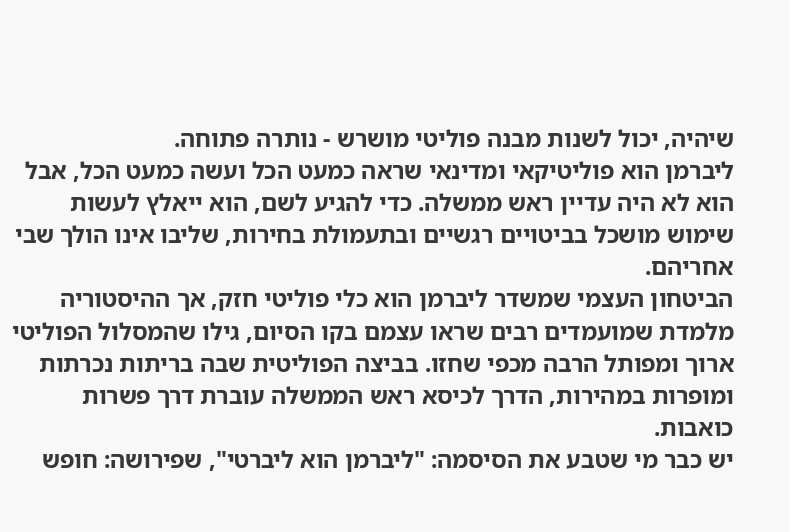שיהיה, יכול לשנות מבנה פוליטי מושרש - נותרה פתוחה.
ליברמן הוא פוליטיקאי ומדינאי שראה כמעט הכל ועשה כמעט הכל, אבל הוא לא היה עדיין ראש ממשלה. כדי להגיע לשם, הוא ייאלץ לעשות שימוש מושכל בביטויים רגשיים ובתעמולת בחירות, שליבו אינו הולך שבי אחריהם.
הביטחון העצמי שמשדר ליברמן הוא כלי פוליטי חזק, אך ההיסטוריה מלמדת שמועמדים רבים שראו עצמם בקו הסיום, גילו שהמסלול הפוליטי ארוך ומפותל הרבה מכפי שחזו. בביצה הפוליטית שבה בריתות נכרתות ומופרות במהירות, הדרך לכיסא ראש הממשלה עוברת דרך פשרות כואבות.
יש כבר מי שטבע את הסיסמה: "ליברמן הוא ליברטי", שפירושה: חופש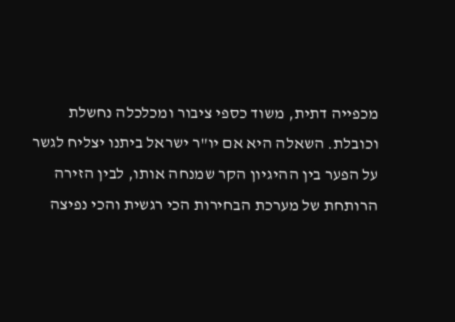מכפייה דתית, משוד כספי ציבור ומכלכלה נחשלת וכובלת. השאלה היא אם יו"ר ישראל ביתנו יצליח לגשר על הפער בין ההיגיון הקר שמנחה אותו, לבין הזירה הרותחת של מערכת הבחירות הכי רגשית והכי נפיצה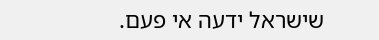שישראל ידעה אי פעם.